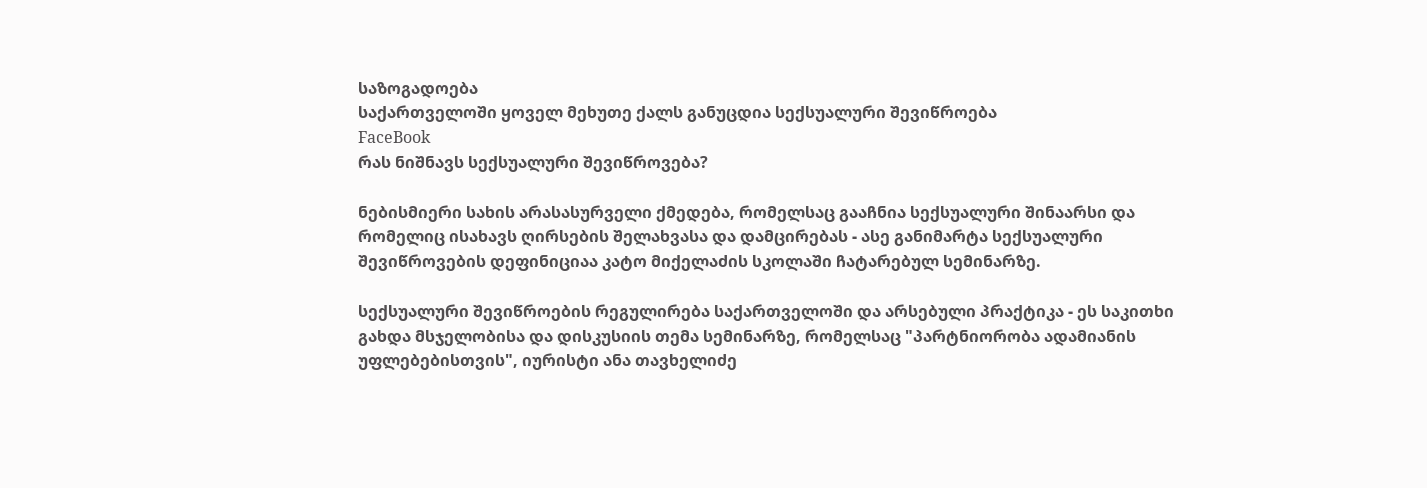საზოგადოება
საქართველოში ყოველ მეხუთე ქალს განუცდია სექსუალური შევიწროება
FaceBook
რას ნიშნავს სექსუალური შევიწროვება?

ნებისმიერი სახის არასასურველი ქმედება, რომელსაც გააჩნია სექსუალური შინაარსი და რომელიც ისახავს ღირსების შელახვასა და დამცირებას - ასე განიმარტა სექსუალური შევიწროვების დეფინიციაა კატო მიქელაძის სკოლაში ჩატარებულ სემინარზე.

სექსუალური შევიწროების რეგულირება საქართველოში და არსებული პრაქტიკა - ეს საკითხი გახდა მსჯელობისა და დისკუსიის თემა სემინარზე, რომელსაც "პარტნიორობა ადამიანის უფლებებისთვის", იურისტი ანა თავხელიძე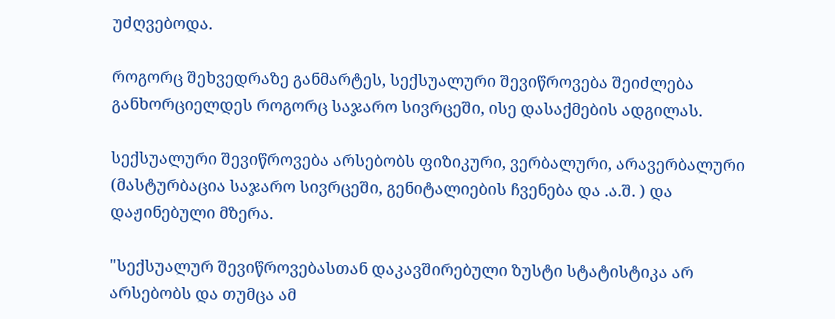უძღვებოდა.

როგორც შეხვედრაზე განმარტეს, სექსუალური შევიწროვება შეიძლება განხორციელდეს როგორც საჯარო სივრცეში, ისე დასაქმების ადგილას.

სექსუალური შევიწროვება არსებობს ფიზიკური, ვერბალური, არავერბალური (მასტურბაცია საჯარო სივრცეში, გენიტალიების ჩვენება და .ა.შ. ) და დაჟინებული მზერა.

"სექსუალურ შევიწროვებასთან დაკავშირებული ზუსტი სტატისტიკა არ არსებობს და თუმცა ამ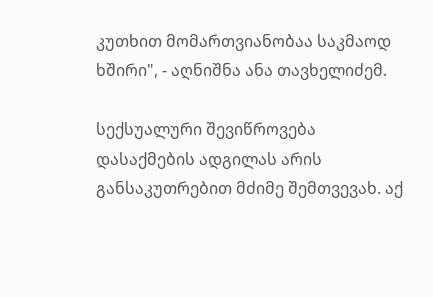კუთხით მომართვიანობაა საკმაოდ ხშირი", - აღნიშნა ანა თავხელიძემ.

სექსუალური შევიწროვება დასაქმების ადგილას არის განსაკუთრებით მძიმე შემთვევახ. აქ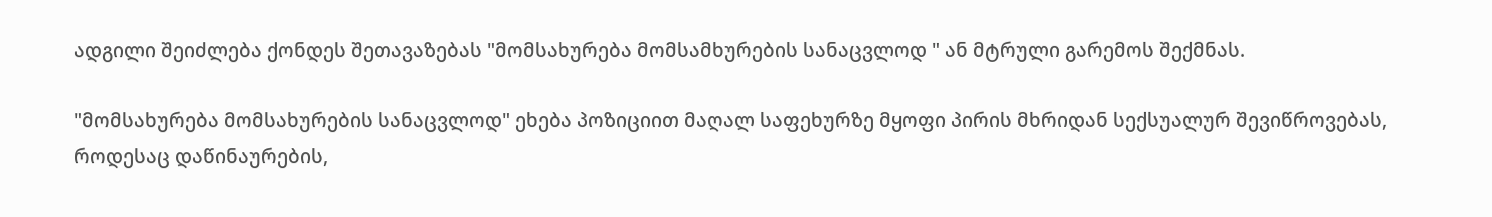ადგილი შეიძლება ქონდეს შეთავაზებას "მომსახურება მომსამხურების სანაცვლოდ " ან მტრული გარემოს შექმნას.

"მომსახურება მომსახურების სანაცვლოდ" ეხება პოზიციით მაღალ საფეხურზე მყოფი პირის მხრიდან სექსუალურ შევიწროვებას, როდესაც დაწინაურების,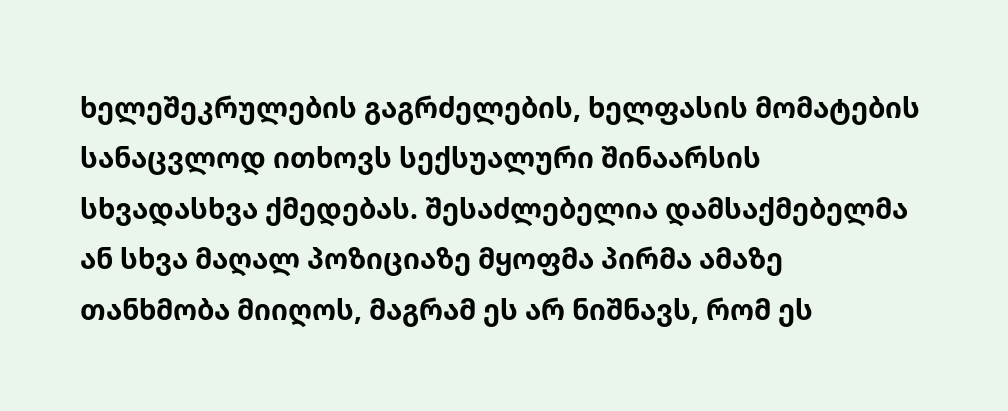ხელეშეკრულების გაგრძელების, ხელფასის მომატების სანაცვლოდ ითხოვს სექსუალური შინაარსის სხვადასხვა ქმედებას. შესაძლებელია დამსაქმებელმა ან სხვა მაღალ პოზიციაზე მყოფმა პირმა ამაზე თანხმობა მიიღოს, მაგრამ ეს არ ნიშნავს, რომ ეს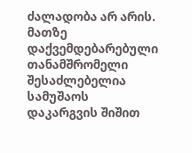ძალადობა არ არის. მათზე დაქვემდებარებული თანამშრომელი შესაძლებელია სამუშაოს დაკარგვის შიშით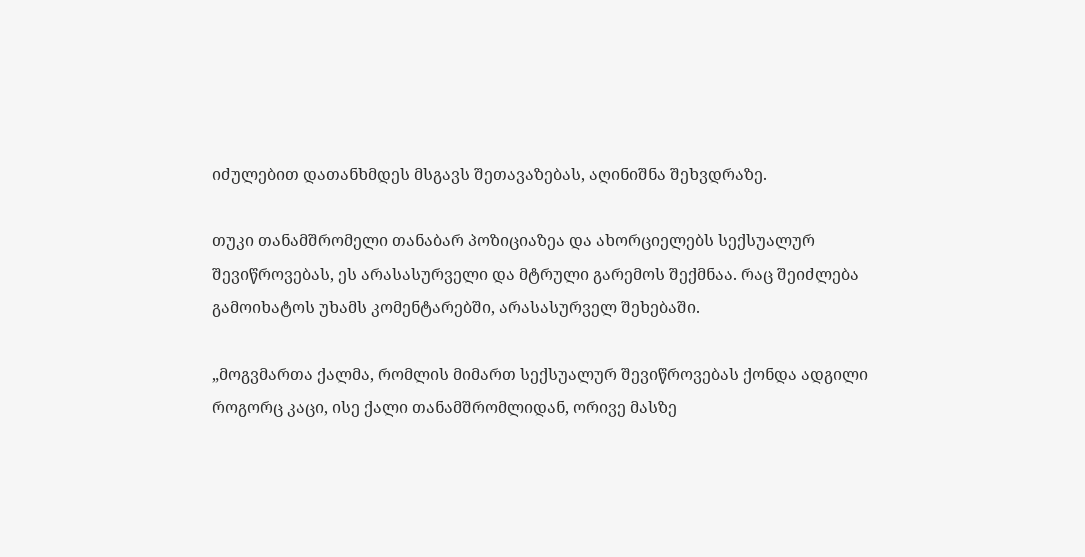იძულებით დათანხმდეს მსგავს შეთავაზებას, აღინიშნა შეხვდრაზე.

თუკი თანამშრომელი თანაბარ პოზიციაზეა და ახორციელებს სექსუალურ შევიწროვებას, ეს არასასურველი და მტრული გარემოს შექმნაა. რაც შეიძლება გამოიხატოს უხამს კომენტარებში, არასასურველ შეხებაში.

„მოგვმართა ქალმა, რომლის მიმართ სექსუალურ შევიწროვებას ქონდა ადგილი როგორც კაცი, ისე ქალი თანამშრომლიდან, ორივე მასზე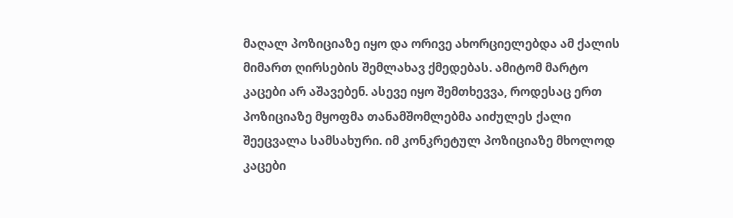მაღალ პოზიციაზე იყო და ორივე ახორციელებდა ამ ქალის მიმართ ღირსების შემლახავ ქმედებას. ამიტომ მარტო კაცები არ აშავებენ. ასევე იყო შემთხევვა, როდესაც ერთ პოზიციაზე მყოფმა თანამშომლებმა აიძულეს ქალი შეეცვალა სამსახური. იმ კონკრეტულ პოზიციაზე მხოლოდ კაცები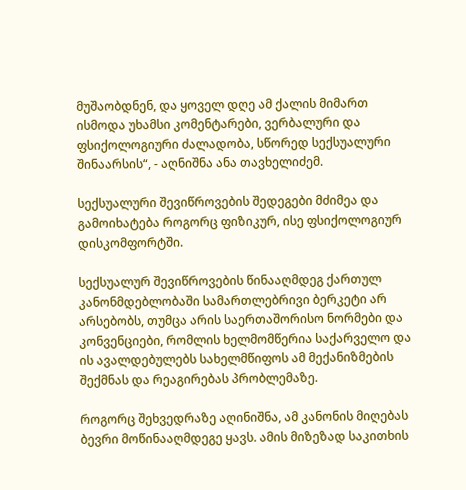მუშაობდნენ, და ყოველ დღე ამ ქალის მიმართ ისმოდა უხამსი კომენტარები, ვერბალური და ფსიქოლოგიური ძალადობა, სწორედ სექსუალური შინაარსის“, - აღნიშნა ანა თავხელიძემ.

სექსუალური შევიწროვების შედეგები მძიმეა და გამოიხატება როგორც ფიზიკურ, ისე ფსიქოლოგიურ დისკომფორტში.

სექსუალურ შევიწროვების წინააღმდეგ ქართულ კანონმდებლობაში სამართლებრივი ბერკეტი არ არსებობს, თუმცა არის საერთაშორისო ნორმები და კონვენციები, რომლის ხელმომწერია საქარველო და ის ავალდებულებს სახელმწიფოს ამ მექანიზმების შექმნას და რეაგირებას პრობლემაზე.

როგორც შეხვედრაზე აღინიშნა, ამ კანონის მიღებას ბევრი მოწინააღმდეგე ყავს. ამის მიზეზად საკითხის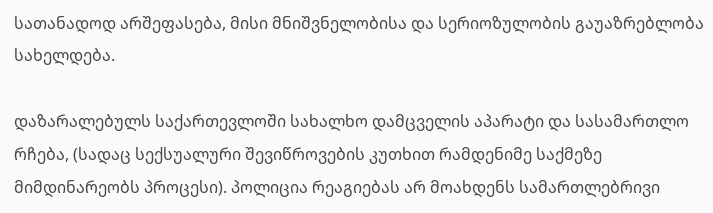სათანადოდ არშეფასება, მისი მნიშვნელობისა და სერიოზულობის გაუაზრებლობა სახელდება.

დაზარალებულს საქართევლოში სახალხო დამცველის აპარატი და სასამართლო რჩება, (სადაც სექსუალური შევიწროვების კუთხით რამდენიმე საქმეზე მიმდინარეობს პროცესი). პოლიცია რეაგიებას არ მოახდენს სამართლებრივი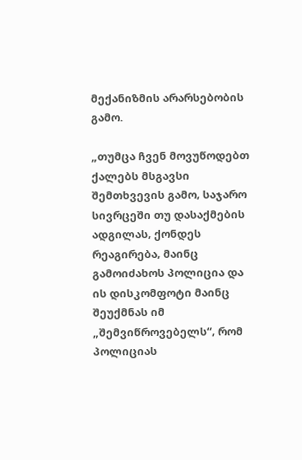მექანიზმის არარსებობის გამო.

„თუმცა ჩვენ მოვუწოდებთ ქალებს მსგავსი შემთხვევის გამო, საჯარო სივრცეში თუ დასაქმების ადგილას, ქონდეს რეაგირება, მაინც გამოიძახოს პოლიცია და ის დისკომფოტი მაინც შეუქმნას იმ „შემვიწროვებელს“, რომ პოლიციას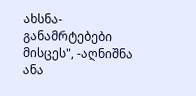ახსნა- განამრტებები მისცეს", -აღნიშნა ანა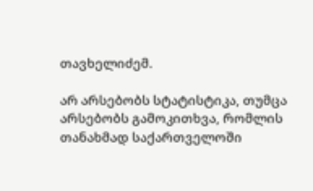თავხელიძემ.

არ არსებობს სტატისტიკა, თუმცა არსებობს გამოკითხვა, რომლის თანახმად საქართველოში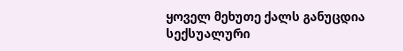ყოველ მეხუთე ქალს განუცდია სექსუალური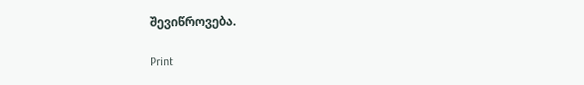შევიწროვება.

Print